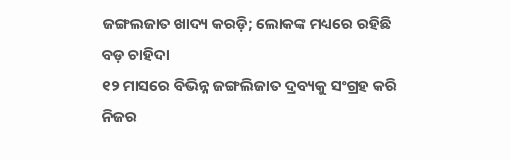ଜଙ୍ଗଲଜାତ ଖାଦ୍ୟ କରଡ଼ି; ଲୋକଙ୍କ ମଧ୍ୟରେ ରହିଛି ବଡ଼ ଚାହିଦା
୧୨ ମାସରେ ବିଭିନ୍ନ ଜଙ୍ଗଲିଜାତ ଦ୍ରବ୍ୟକୁ ସଂଗ୍ରହ କରି ନିଜର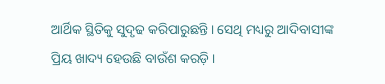ଆର୍ଥିକ ସ୍ଥିତିକୁ ସୁଦୃଢ କରିପାରୁଛନ୍ତି । ସେଥି ମଧ୍ୟରୁ ଆଦିବାସୀଙ୍କ ପ୍ରିୟ ଖାଦ୍ୟ ହେଉଛି ବାଉଁଶ କରଡ଼ି ।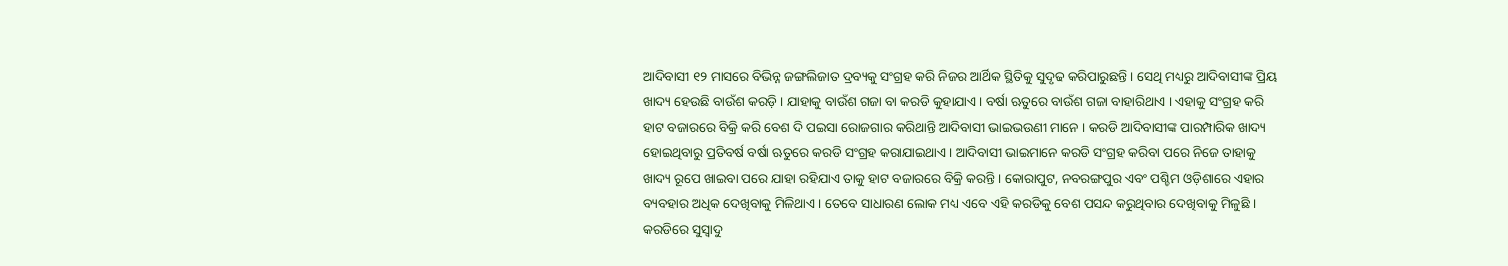ଆଦିବାସୀ ୧୨ ମାସରେ ବିଭିନ୍ନ ଜଙ୍ଗଲିଜାତ ଦ୍ରବ୍ୟକୁ ସଂଗ୍ରହ କରି ନିଜର ଆର୍ଥିକ ସ୍ଥିତିକୁ ସୁଦୃଢ କରିପାରୁଛନ୍ତି । ସେଥି ମଧ୍ୟରୁ ଆଦିବାସୀଙ୍କ ପ୍ରିୟ ଖାଦ୍ୟ ହେଉଛି ବାଉଁଶ କରଡ଼ି । ଯାହାକୁ ବାଉଁଶ ଗଜା ବା କରଡି କୁହାଯାଏ । ବର୍ଷା ଋତୁରେ ବାଉଁଶ ଗଜା ବାହାରିଥାଏ । ଏହାକୁ ସଂଗ୍ରହ କରି ହାଟ ବଜାରରେ ବିକ୍ରି କରି ବେଶ ଦି ପଇସା ରୋଜଗାର କରିଥାନ୍ତି ଆଦିବାସୀ ଭାଇଭଉଣୀ ମାନେ । କରଡି ଆଦିବାସୀଙ୍କ ପାରମ୍ପାରିକ ଖାଦ୍ୟ ହୋଇଥିବାରୁ ପ୍ରତିବର୍ଷ ବର୍ଷା ଋତୁରେ କରଡି ସଂଗ୍ରହ କରାଯାଇଥାଏ । ଆଦିବାସୀ ଭାଇମାନେ କରଡି ସଂଗ୍ରହ କରିବା ପରେ ନିଜେ ତାହାକୁ ଖାଦ୍ୟ ରୂପେ ଖାଇବା ପରେ ଯାହା ରହିଯାଏ ତାକୁ ହାଟ ବଜାରରେ ବିକ୍ରି କରନ୍ତି । କୋରାପୁଟ, ନବରଙ୍ଗପୁର ଏବଂ ପଶ୍ଚିମ ଓଡ଼ିଶାରେ ଏହାର ବ୍ୟବହାର ଅଧିକ ଦେଖିବାକୁ ମିଳିଥାଏ । ତେବେ ସାଧାରଣ ଲୋକ ମଧ୍ୟ ଏବେ ଏହି କରଡିକୁ ବେଶ ପସନ୍ଦ କରୁଥିବାର ଦେଖିବାକୁ ମିଳୁଛି । କରଡିରେ ସୁସ୍ବାଦୁ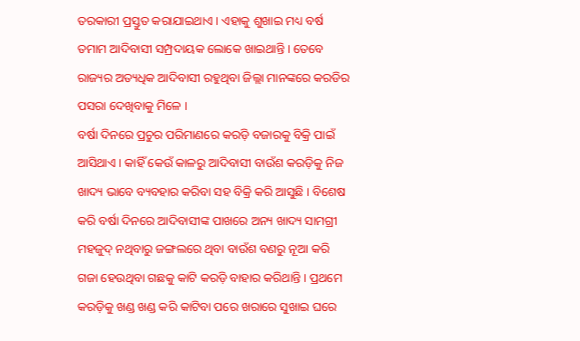ତରକାରୀ ପ୍ରସ୍ତୁତ କରାଯାଇଥାଏ । ଏହାକୁ ଶୁଖାଇ ମଧ୍ୟ ବର୍ଷ ତମାମ ଆଦିବାସୀ ସମ୍ପ୍ରଦାୟକ ଲୋକେ ଖାଇଥାନ୍ତି । ତେବେ ରାଜ୍ୟର ଅତ୍ୟଧିକ ଆଦିବାସୀ ରହୁଥିବା ଜିଲ୍ଲା ମାନଙ୍କରେ କରଡିର ପସରା ଦେଖିବାକୁ ମିଳେ ।
ବର୍ଷା ଦିନରେ ପ୍ରଚୁର ପରିମାଣରେ କରଡ଼ି ବଜାରକୁ ବିକ୍ରି ପାଇଁ ଆସିଥାଏ । କାହିଁ କେଉଁ କାଳରୁ ଆଦିବାସୀ ବାଉଁଶ କରଡ଼ିକୁ ନିଜ ଖାଦ୍ୟ ଭାବେ ବ୍ୟବହାର କରିବା ସହ ବିକ୍ରି କରି ଆସୁଛି । ବିଶେଷ କରି ବର୍ଷା ଦିନରେ ଆଦିବାସୀଙ୍କ ପାଖରେ ଅନ୍ୟ ଖାଦ୍ୟ ସାମଗ୍ରୀ ମହଜୁଦ୍ ନଥିବାରୁ ଜଙ୍ଗଲରେ ଥିବା ବାଉଁଶ ବଣରୁ ନୂଆ କରି ଗଜା ହେଉଥିବା ଗଛକୁ କାଟି କରଡ଼ି ବାହାର କରିଥାନ୍ତି । ପ୍ରଥମେ କରଡ଼ିକୁ ଖଣ୍ଡ ଖଣ୍ଡ କରି କାଟିବା ପରେ ଖରାରେ ସୁଖାଇ ଘରେ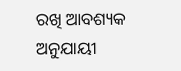ରଖି ଆବଶ୍ୟକ ଅନୁଯାୟୀ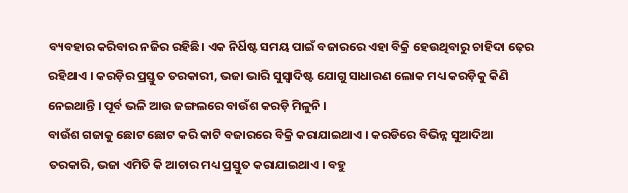ବ୍ୟବହାର କରିବାର ନଜିର ରହିଛି। ଏକ ନିର୍ଧିଷ୍ଟ ସମୟ ପାଇଁ ବଜାରରେ ଏହା ବିକ୍ରି ହେଉଥିବାରୁ ଚାହିଦା ଢ଼େର ରହିଥାଏ । କରଡ଼ିର ପ୍ରସ୍ତୁତ ତରକାରୀ, ଭଜା ଭାରି ସୁସ୍ବାଦିଷ୍ଟ ଯୋଗୁ ସାଧାରଣ ଲୋକ ମଧ୍ୟ କରଡ଼ିକୁ କିଣି ନେଇଥାନ୍ତି । ପୂର୍ବ ଭଳି ଆଉ ଜଙ୍ଗଲରେ ବାଉଁଶ କରଡ଼ି ମିଳୁନି ।
ବାଉଁଶ ଗଜାକୁ ଛୋଟ ଛୋଟ କରି କାଟି ବଜାରରେ ବିକ୍ରି କରାଯାଇଥାଏ । କରଡିରେ ବିଭିନ୍ନ ସୁଆଦିଆ ତରକାରି, ଭଜା ଏମିତି କି ଆଚାର ମଧ୍ୟ ପ୍ରସ୍ତୁତ କରାଯାଇଥାଏ । ବହୁ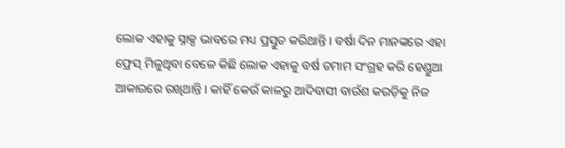ଲୋକ ଏହାକୁ ସ୍ନାକ୍ସ ଭାବରେ ମଧ୍ୟ ପ୍ରସ୍ତୁତ କରିଥାନ୍ତି । ବର୍ଷା ଦିନ ମାନଙ୍କରେ ଏହା ଫ୍ରେସ୍ ମିଳୁଥିବା ବେଳେ କିଛି ଲୋକ ଏହାକୁ ବର୍ଷ ତମାମ ସଂଗ୍ରହ କରି ହେଣ୍ଡୁଆ ଆକାରରେ ରଖିଥାନ୍ତି । କାହିଁ କେଉଁ କାଳରୁ ଆଦିବାସୀ ବାଉଁଶ କରଡ଼ିକୁ ନିଜ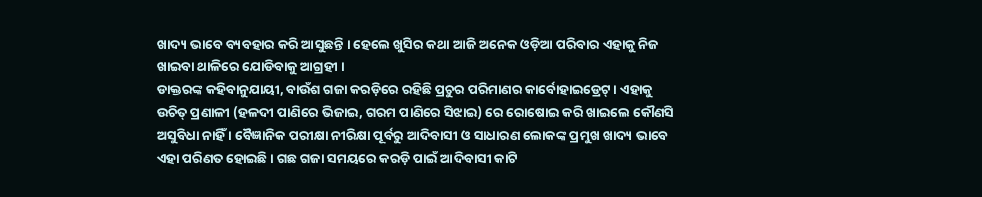ଖାଦ୍ୟ ଭାବେ ବ୍ୟବହାର କରି ଆସୁଛନ୍ତି । ହେଲେ ଖୁସିର କଥା ଆଜି ଅନେକ ଓଡ଼ିଆ ପରିବାର ଏହାକୁ ନିଜ ଖାଇବା ଥାଳିରେ ଯୋଡିବାକୁ ଆଗ୍ରହୀ ।
ଡାକ୍ତରଙ୍କ କହିବାନୁଯାୟୀ, ବାଉଁଶ ଗଜା କରଡ଼ିରେ ରହିଛି ପ୍ରଚୁର ପରିମାଣର କାର୍ବୋହାଇଡ୍ରେଟ୍ । ଏହାକୁ ଉଚିତ୍ ପ୍ରଣାଳୀ (ହଳଦୀ ପାଣିରେ ଭିଜାଇ, ଗରମ ପାଣିରେ ସିଝାଇ) ରେ ରୋଷୋଇ କରି ଖାଇଲେ କୌଣସି ଅସୁବିଧା ନାହିଁ । ବୈଜ୍ଞାନିକ ପରୀକ୍ଷା ନୀରିକ୍ଷା ପୂର୍ବରୁ ଆଦିବାସୀ ଓ ସାଧାରଣ ଲୋକଙ୍କ ପ୍ରମୁଖ ଖାଦ୍ୟ ଭାବେ ଏହା ପରିଣତ ହୋଇଛି । ଗଛ ଗଜା ସମୟରେ କରଡ଼ି ପାଇଁ ଆଦିବାସୀ କାଟି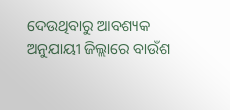ଦେଉଥିବାରୁ ଆବଶ୍ୟକ ଅନୁଯାୟୀ ଜିଲ୍ଲାରେ ବାଉଁଶ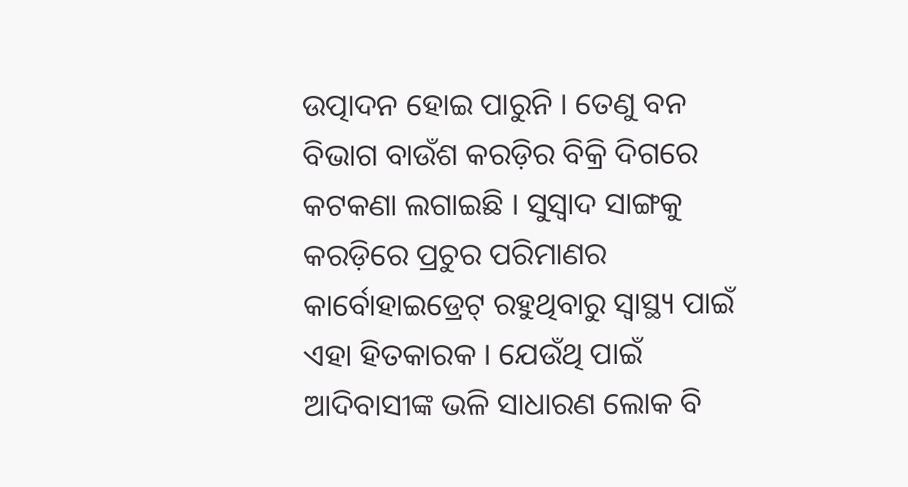ଉତ୍ପାଦନ ହୋଇ ପାରୁନି । ତେଣୁ ବନ ବିଭାଗ ବାଉଁଶ କରଡ଼ିର ବିକ୍ରି ଦିଗରେ କଟକଣା ଲଗାଇଛି । ସୁସ୍ବାଦ ସାଙ୍ଗକୁ କରଡ଼ିରେ ପ୍ରଚୁର ପରିମାଣର କାର୍ବୋହାଇଡ୍ରେଟ୍ ରହୁଥିବାରୁ ସ୍ବାସ୍ଥ୍ୟ ପାଇଁ ଏହା ହିତକାରକ । ଯେଉଁଥି ପାଇଁ ଆଦିବାସୀଙ୍କ ଭଳି ସାଧାରଣ ଲୋକ ବି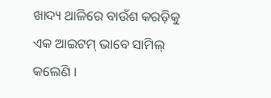ଖାଦ୍ୟ ଥାଳିରେ ବାଉଁଶ କରଡ଼ିକୁ ଏକ ଆଇଟମ୍ ଭାବେ ସାମିଲ୍ କଲେଣି ।